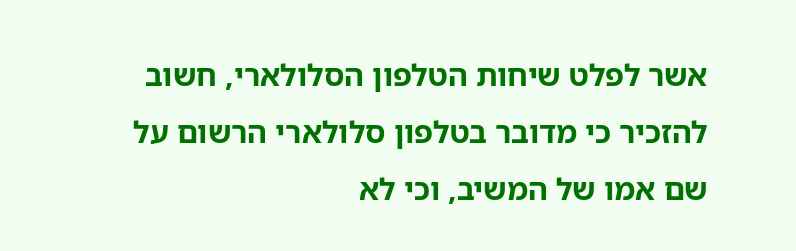אשר לפלט שיחות הטלפון הסלולארי, חשוב להזכיר כי מדובר בטלפון סלולארי הרשום על שם אמו של המשיב, וכי לא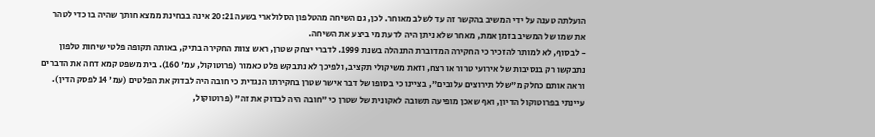הועלתה טענה על ידי המשיב בהקשר זה עד לשלב מאוחר. לכן, גם השיחה מהטלפון הסלולארי בשעה 20:21 אינה בבחינת ממצא חותך שהיה בו כדי לטהר את שמו של המשיב בזמן אמת, מאחר שלא ניתן היה לדעת מי ביצע את השיחה.
- לבסוף, לא למותר להזכיר כי החקירה המדוברת התנהלה בשנת 1999. לדברי יצחק שטרן, ראש צוות החקירה בתיק, באותה תקופה פלטי שיחות טלפון נתבקשו רק בנסיבות של אירועי טרור או רצח, וזאת משיקולי תקציב, ולפיכך לא נתבקש פלט כאמור (פרוטוקול, עמ' 160). בית משפט קמא דחה את הדברים וראה אותם כחלק מ"שלל תירוצים עלובים", בציינו כי בסופו של דבר אישר שטרן בחקירתו הנגדית כי חובה היה לבדוק את הפלטים (עמ' 14 לפסק הדין). עיינתי בפרוטוקול הדיון, ואף שאכן מופיעה תשובה לאקונית של שטרן כי "חובה היה לבדוק את זה" (פרוטוקול,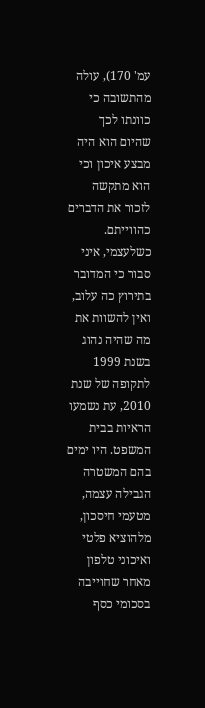עמ' 170), עולה מהתשובה כי כוונתו לכך שהיום הוא היה מבצע איכון וכי הוא מתקשה לזכור את הדברים כהווייתם. כשלעצמי, איני סבור כי המדובר בתירוץ כה עלוב, ואין להשוות את מה שהיה נהוג בשנת 1999 לתקופה של שנת 2010, עת נשמעו הראיות בבית המשפט. היו ימים בהם המשטרה הגבילה עצמה, מטעמי חיסכון, מלהוציא פלטי ואיכוני טלפון מאחר שחוייבה בסכומי כסף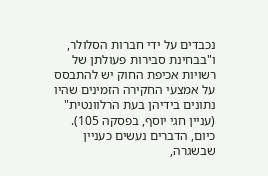נכבדים על ידי חברות הסלולר, ו"בבחינת סבירות פעולתן של רשויות אכיפת החוק יש להתבסס על אמצעי החקירה הזמינים שהיו נתונים בידיהן בעת הרלוונטית" (עניין חגי יוסף, בפסקה 105). כיום, הדברים נעשים כעניין שבשגרה,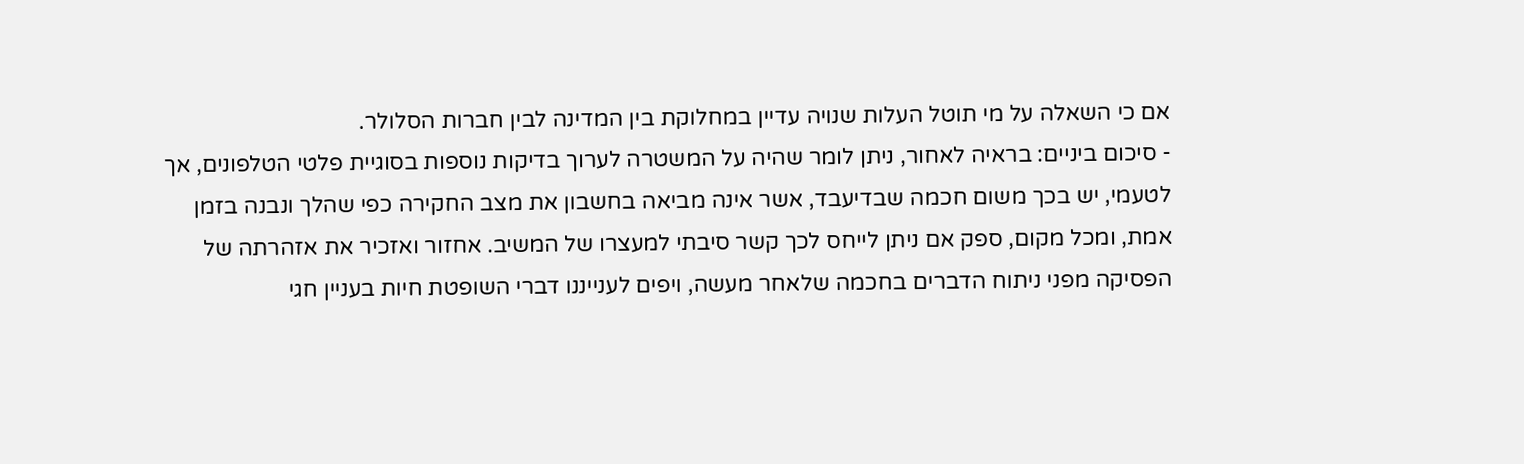אם כי השאלה על מי תוטל העלות שנויה עדיין במחלוקת בין המדינה לבין חברות הסלולר.
- סיכום ביניים: בראיה לאחור, ניתן לומר שהיה על המשטרה לערוך בדיקות נוספות בסוגיית פלטי הטלפונים, אך לטעמי, יש בכך משום חכמה שבדיעבד, אשר אינה מביאה בחשבון את מצב החקירה כפי שהלך ונבנה בזמן אמת, ומכל מקום, ספק אם ניתן לייחס לכך קשר סיבתי למעצרו של המשיב. אחזור ואזכיר את אזהרתה של הפסיקה מפני ניתוח הדברים בחכמה שלאחר מעשה, ויפים לענייננו דברי השופטת חיות בעניין חגי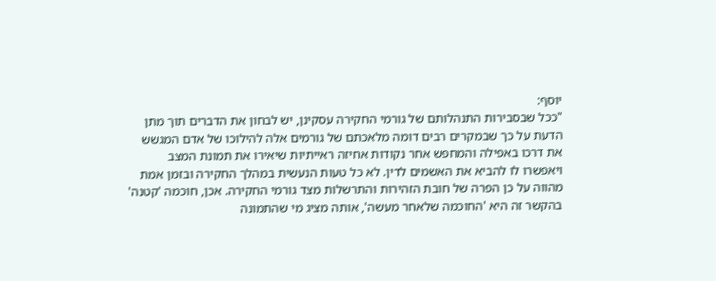יוסף:
"ככל שבסבירות התנהלותם של גורמי החקירה עסקינן, יש לבחון את הדברים תוך מתן הדעת על כך שבמקרים רבים דומה מלאכתם של גורמים אלה להילוכו של אדם המגשש את דרכו באפילה והמחפש אחר נקודות אחיזה ראייתיות שיאירו את תמונת המצב ויאפשרו לו להביא את האשמים לדין. לא כל טעות הנעשית במהלך החקירה ובזמן אמת מהווה על כן הפרה של חובת הזהירות והתרשלות מצד גורמי החקירה. אכן, חוכמה 'קטנה' בהקשר זה היא 'החוכמה שלאחר מעשה', אותה מציג מי שהתמונה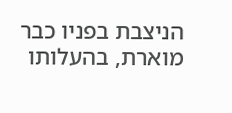הניצבת בפניו כבר מוארת, בהעלותו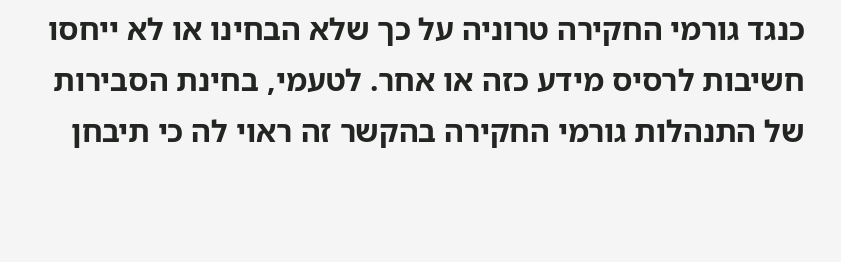כנגד גורמי החקירה טרוניה על כך שלא הבחינו או לא ייחסו חשיבות לרסיס מידע כזה או אחר. לטעמי, בחינת הסבירות של התנהלות גורמי החקירה בהקשר זה ראוי לה כי תיבחן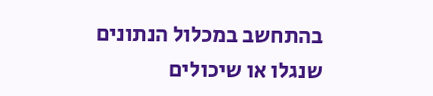בהתחשב במכלול הנתונים שנגלו או שיכולים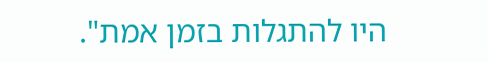היו להתגלות בזמן אמת".